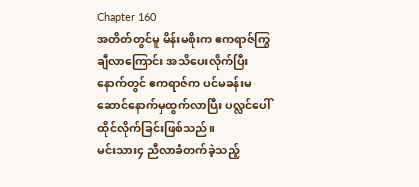Chapter 160
အတိတ်တွင်မူ မိန်းမစိုးက ဧကရာဇ်ကြွချီလာကြောင်း အသိပေးလိုက်ပြီးနောက်တွင် ဧကရာဇ်က ပင်မခန်းမဆောင်နောက်မှထွက်လာပြီး ပလ္လင်ပေါ် ထိုင်လိုက်ခြင်းဖြစ်သည်။
မင်းသား၄ ညီလာခံတက်ခဲ့သည့်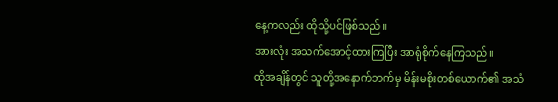နေ့ကလည်း ထိုသို့ပင်ဖြစ်သည်။
အားလုံး အသက်အောင့်ထားကြပြီး အာရုံစိုက်နေကြသည်။
ထိုအချိန်တွင် သူတို့အနောက်ဘက်မှ မိန်းမစိုးတစ်ယောက်၏ အသံ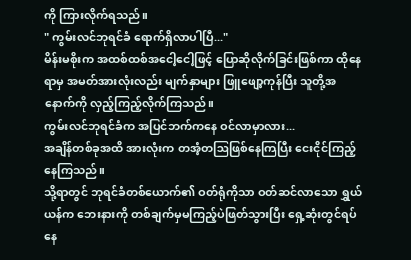ကို ကြားလိုက်ရသည်။
" ကွမ်းလင်ဘုရင်ခံ ရောက်ရှိလာပါပြီ..."
မိန်းမစိုးက အထစ်ထစ်အငေါ့ငေါ့ဖြင့် ပြောဆိုလိုက်ခြင်းဖြစ်ကာ ထိုနေရာမှ အမတ်အားလုံးလည်း မျက်နှာများ ဖြူဖျော့ကုန်ပြီး သူတို့အနောက်ကို လှည့်ကြည့်လိုက်ကြသည်။
ကွမ်းလင်ဘုရင်ခံက အပြင်ဘက်ကနေ ဝင်လာမှာလား...
အချိန်တစ်ခုအထိ အားလုံးက တအံ့တဩဖြစ်နေကြပြီး ငေးငိုင်ကြည့်နေကြသည်။
သို့ရာတွင် ဘုရင်ခံတစ်ယောက်၏ ဝတ်ရုံကိုသာ ဝတ်ဆင်လာသော ရွှယ်ယန်က ဘေးနားကို တစ်ချက်မှမကြည့်ပဲဖြတ်သွားပြီး ရှေ့ဆုံးတွင်ရပ်နေ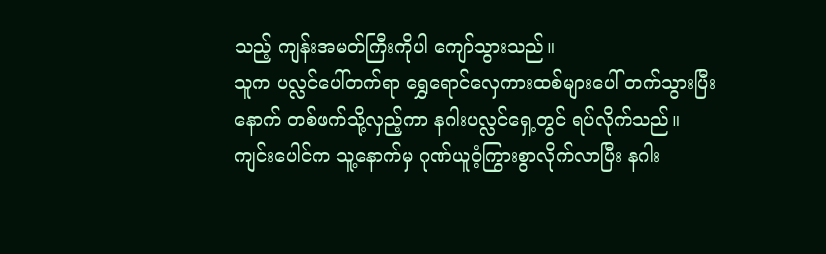သည့် ကျန်းအမတ်ကြီးကိုပါ ကျော်သွားသည်။
သူက ပလ္လင်ပေါ်တက်ရာ ရွှေရောင်လှေကားထစ်များပေါ် တက်သွားပြီးနောက် တစ်ဖက်သို့လှည့်ကာ နဂါးပလ္လင်ရှေ့တွင် ရပ်လိုက်သည်။
ကျင်းပေါင်က သူ့နောက်မှ ဂုဏ်ယူဝံ့ကြွားစွာလိုက်လာပြီး နဂါး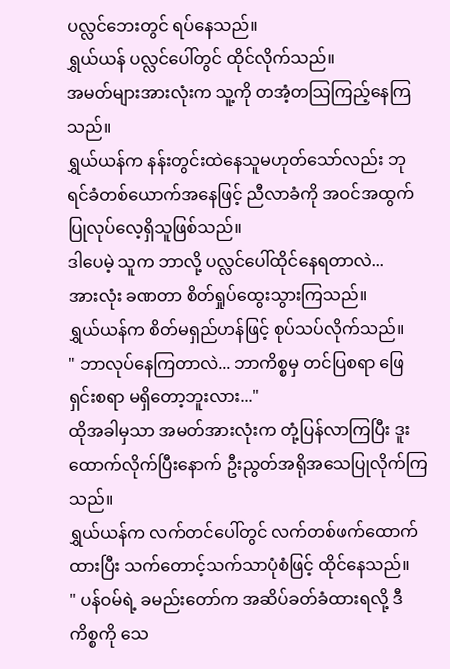ပလ္လင်ဘေးတွင် ရပ်နေသည်။
ရွှယ်ယန် ပလ္လင်ပေါ်တွင် ထိုင်လိုက်သည်။
အမတ်များအားလုံးက သူ့ကို တအံ့တသြကြည့်နေကြသည်။
ရွှယ်ယန်က နန်းတွင်းထဲနေသူမဟုတ်သော်လည်း ဘုရင်ခံတစ်ယောက်အနေဖြင့် ညီလာခံကို အဝင်အထွက်ပြုလုပ်လေ့ရှိသူဖြစ်သည်။
ဒါပေမဲ့ သူက ဘာလို့ ပလ္လင်ပေါ်ထိုင်နေရတာလဲ...
အားလုံး ခဏတာ စိတ်ရှုပ်ထွေးသွားကြသည်။
ရွှယ်ယန်က စိတ်မရှည်ဟန်ဖြင့် စုပ်သပ်လိုက်သည်။
" ဘာလုပ်နေကြတာလဲ... ဘာကိစ္စမှ တင်ပြစရာ ဖြေရှင်းစရာ မရှိတော့ဘူးလား..."
ထိုအခါမှသာ အမတ်အားလုံးက တုံ့ပြန်လာကြပြီး ဒူးထောက်လိုက်ပြီးနောက် ဦးညွတ်အရိုအသေပြုလိုက်ကြသည်။
ရွှယ်ယန်က လက်တင်ပေါ်တွင် လက်တစ်ဖက်ထောက်ထားပြီး သက်တောင့်သက်သာပုံစံဖြင့် ထိုင်နေသည်။
" ပန်ဝမ်ရဲ့ ခမည်းတော်က အဆိပ်ခတ်ခံထားရလို့ ဒီကိစ္စကို သေ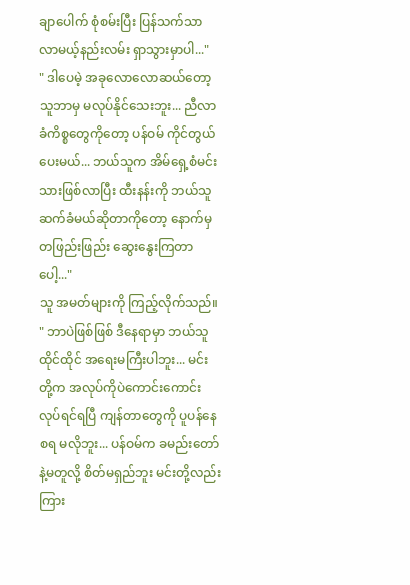ချာပေါက် စုံစမ်းပြီး ပြန်သက်သာလာမယ့်နည်းလမ်း ရှာသွားမှာပါ..."
" ဒါပေမဲ့ အခုလောလောဆယ်တော့ သူဘာမှ မလုပ်နိုင်သေးဘူး... ညီလာခံကိစ္စတွေကိုတော့ ပန်ဝမ် ကိုင်တွယ်ပေးမယ်... ဘယ်သူက အိမ်ရှေ့စံမင်းသားဖြစ်လာပြီး ထီးနန်းကို ဘယ်သူ ဆက်ခံမယ်ဆိုတာကိုတော့ နောက်မှ တဖြည်းဖြည်း ဆွေးနွေးကြတာပေါ့..."
သူ အမတ်များကို ကြည့်လိုက်သည်။
" ဘာပဲဖြစ်ဖြစ် ဒီနေရာမှာ ဘယ်သူထိုင်ထိုင် အရေးမကြီးပါဘူး... မင်းတို့က အလုပ်ကိုပဲကောင်းကောင်းလုပ်ရင်ရပြီ ကျန်တာတွေကို ပူပန်နေစရ မလိုဘူး... ပန်ဝမ်က ခမည်းတော်နဲ့မတူလို့ စိတ်မရှည်ဘူး မင်းတို့လည်း ကြား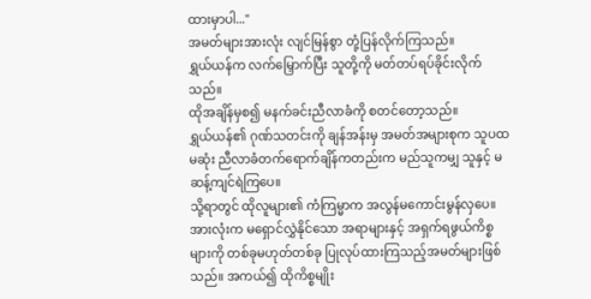ထားမှာပါ..."
အမတ်များအားလုံး လျင်မြန်စွာ တုံ့ပြန်လိုက်ကြသည်။
ရွှယ်ယန်က လက်မြှောက်ပြီး သူတို့ကို မတ်တပ်ရပ်ခိုင်းလိုက်သည်။
ထိုအချိန်မှစ၍ မနက်ခင်းညီလာခံကို စတင်တော့သည်။
ရွှယ်ယန်၏ ဂုဏ်သတင်းကို ချန်အန်းမှ အမတ်အများစုက သူပထမဆုံး ညီလာခံတက်ရောက်ချိန်ကတည်းက မည်သူကမျှ သူနှင့် မဆန့်ကျင်ရဲကြပေ။
သို့ရာတွင် ထိုလူများ၏ ကံကြမ္မာက အလွန်မကောင်းမွန်လှပေ။
အားလုံးက မရှောင်လွှဲနိုင်သော အရာများနှင့် အရှက်ရဖွယ်ကိစ္စများကို တစ်ခုမဟုတ်တစ်ခု ပြုလုပ်ထားကြသည့်အမတ်များဖြစ်သည်။ အကယ်၍ ထိုကိစ္စမျိုး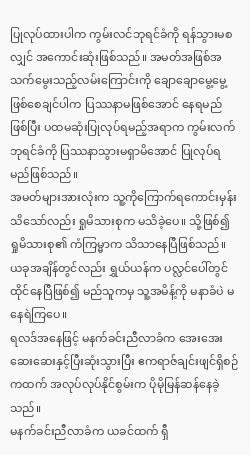ပြုလုပ်ထားပါက ကွမ်းလင်ဘုရင်ခံကို ရန်သွားမစလျှင် အကောင်းဆုံးဖြစ်သည်။ အမတ်အဖြစ်အသက်မွေးသည့်လမ်းကြောင်းကို ချောချောမွေ့မွေ့ဖြစ်စေချင်ပါက ပြဿနာမဖြစ်အောင် နေရမည်ဖြစ်ပြီး ပထမဆုံးပြုလုပ်ရမည့်အရာက ကွမ်းလက်ဘုရင်ခံကို ပြဿနာသွားမရှာမိအောင် ပြုလုပ်ရမည်ဖြစ်သည်။
အမတ်များအားလုံးက သူ့ကိုကြောက်ရကောင်းမှန်းသိသော်လည်း ရှုမိသားစုက မသိခဲ့ပေ။ သို့ဖြစ်၍ ရှုမိသားစု၏ ကံကြမ္မာက သိသာနေပြီဖြစ်သည်။
ယခုအချိန်တွင်လည်း ရွှယ်ယန်က ပလ္လင်ပေါ်တွင် ထိုင်နေပြီဖြစ်၍ မည်သူကမှ သူ့အမိန့်ကို မနာခံပဲ မနေရဲကြပေ။
ရလဒ်အနေဖြင့် မနက်ခင်းညီလာခံက အေးအေးဆေးဆေးနှင့်ပြီးဆုံးသွားပြီး ဧကရာဇ်ချင်းဖျင်ရှိစဉ်ကထက် အလုပ်လုပ်နိုင်စွမ်းက ပိုမိုမြန်ဆန်နေခဲ့သည်။
မနက်ခင်းညီလာခံက ယခင်ထက် ရှီ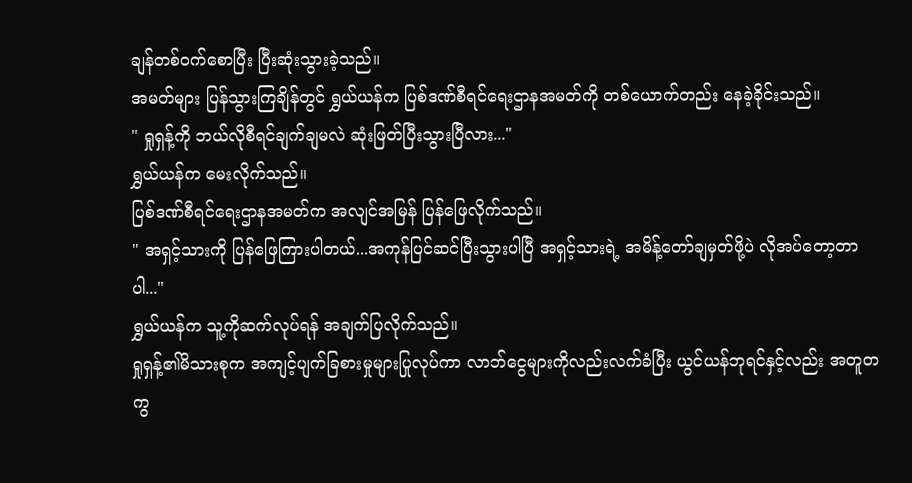ချန်တစ်ဝက်စောပြီး ပြီးဆုံးသွားခဲ့သည်။
အမတ်များ ပြန်သွားကြချိန်တွင် ရွှယ်ယန်က ပြစ်ဒဏ်စီရင်ရေးဌာနအမတ်ကို တစ်ယောက်တည်း နေခဲ့ခိုင်းသည်။
" ရှုရှန့်ကို ဘယ်လိုစီရင်ချက်ချမလဲ ဆုံးဖြတ်ပြီးသွားပြီလား..."
ရွှယ်ယန်က မေးလိုက်သည်။
ပြစ်ဒဏ်စီရင်ရေးဌာနအမတ်က အလျင်အမြန် ပြန်ဖြေလိုက်သည်။
" အရှင့်သားကို ပြန်ဖြေကြားပါတယ်...အကုန်ပြင်ဆင်ပြီးသွားပါပြီ အရှင့်သားရဲ့ အမိန့်တော်ချမှတ်ဖို့ပဲ လိုအပ်တော့တာပါ..."
ရွှယ်ယန်က သူ့ကိုဆက်လုပ်ရန် အချက်ပြလိုက်သည်။
ရှုရှန့်၏မိသားစုက အကျင့်ပျက်ခြစားမှုများပြုလုပ်ကာ လာဘ်ငွေများကိုလည်းလက်ခံပြီး ယွင်ယန်ဘုရင်နှင့်လည်း အတူတကွ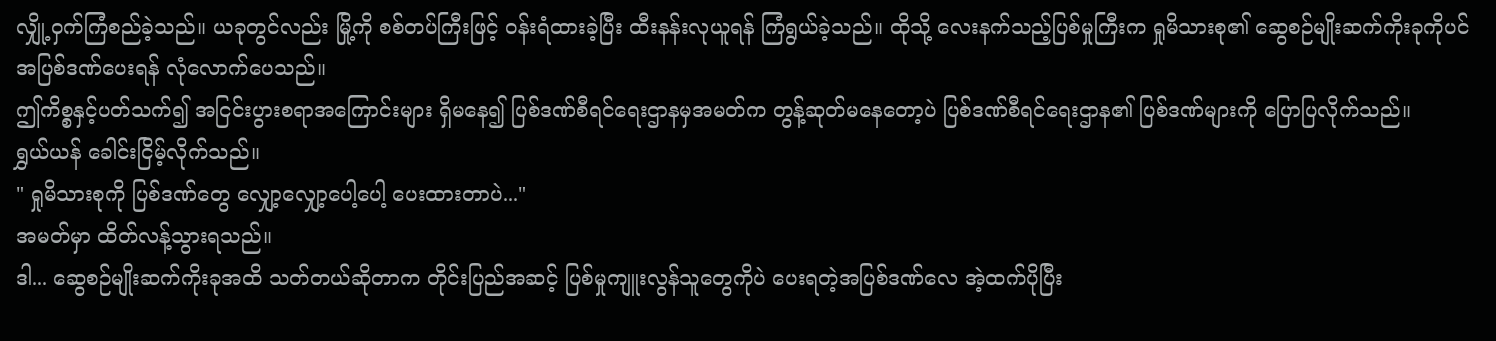လျှို့ဝှက်ကြံစည်ခဲ့သည်။ ယခုတွင်လည်း မြို့ကို စစ်တပ်ကြီးဖြင့် ဝန်းရံထားခဲ့ပြီး ထီးနန်းလုယူရန် ကြံရွယ်ခဲ့သည်။ ထိုသို့ လေးနက်သည့်ပြစ်မှုကြီးက ရှုမိသားစု၏ ဆွေစဉ်မျိုးဆက်ကိုးခုကိုပင် အပြစ်ဒဏ်ပေးရန် လုံလောက်ပေသည်။
ဤကိစ္စနှင့်ပတ်သက်၍ အငြင်းပွားစရာအကြောင်းများ ရှိမနေ၍ ပြစ်ဒဏ်စီရင်ရေးဌာနမှအမတ်က တွန့်ဆုတ်မနေတော့ပဲ ပြစ်ဒဏ်စီရင်ရေးဌာန၏ ပြစ်ဒဏ်များကို ပြောပြလိုက်သည်။
ရွှယ်ယန် ခေါင်းငြိမ့်လိုက်သည်။
" ရှုမိသားစုကို ပြစ်ဒဏ်တွေ လျှော့လျှော့ပေါ့ပေါ့ ပေးထားတာပဲ..."
အမတ်မှာ ထိတ်လန့်သွားရသည်။
ဒါ... ဆွေစဉ်မျိုးဆက်ကိုးခုအထိ သတ်တယ်ဆိုတာက တိုင်းပြည်အဆင့် ပြစ်မှုကျူးလွန်သူတွေကိုပဲ ပေးရတဲ့အပြစ်ဒဏ်လေ အဲ့ထက်ပိုပြီး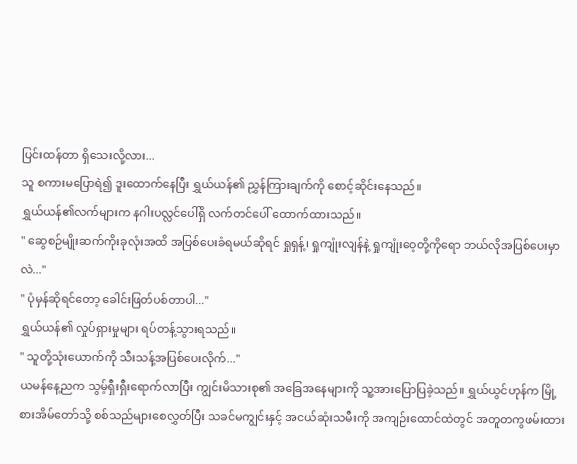ပြင်းထန်တာ ရှိသေးလို့လား...
သူ စကားမပြောရဲ၍ ဒူးထောက်နေပြီး ရွှယ်ယန်၏ ညွှန်ကြားချက်ကို စောင့်ဆိုင်းနေသည်။
ရွှယ်ယန်၏လက်များက နဂါးပလ္လင်ပေါ်ရှိ လက်တင်ပေါ် ထောက်ထားသည်။
" ဆွေစဉ်မျိုးဆက်ကိုးခုလုံးအထိ အပြစ်ပေးခံရမယ်ဆိုရင် ရှုရှန့်၊ ရှုကျုံးလျန်နဲ့ ရှုကျုံးဝေ့တို့ကိုရော ဘယ်လိုအပြစ်ပေးမှာလဲ..."
" ပုံမှန်ဆိုရင်တော့ ခေါင်းဖြတ်ပစ်တာပါ..."
ရွှယ်ယန်၏ လှုပ်ရှားမှုများ ရပ်တန့်သွားရသည်။
" သူတို့သုံးယောက်ကို သီးသန့်အပြစ်ပေးလိုက်..."
ယမန်နေ့ညက သွမ့်ရှီးရှီးရောက်လာပြီး ကျွင်းမိသားစု၏ အခြေအနေများကို သူ့အားပြောပြခဲ့သည်။ ရွှယ်ယွင်ဟုန်က မြို့စားအိမ်တော်သို့ စစ်သည်များစေလွှတ်ပြီး သခင်မကျွင်းနှင့် အငယ်ဆုံးသမီးကို အကျဉ်းထောင်ထဲတွင် အတူတကွဖမ်းထား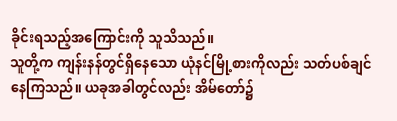ခိုင်းရသည့်အကြောင်းကို သူသိသည်။
သူတို့က ကျန်းနန်တွင်ရှိနေသော ယုံနင်မြို့စားကိုလည်း သတ်ပစ်ချင်နေကြသည်။ ယခုအခါတွင်လည်း အိမ်တော်၌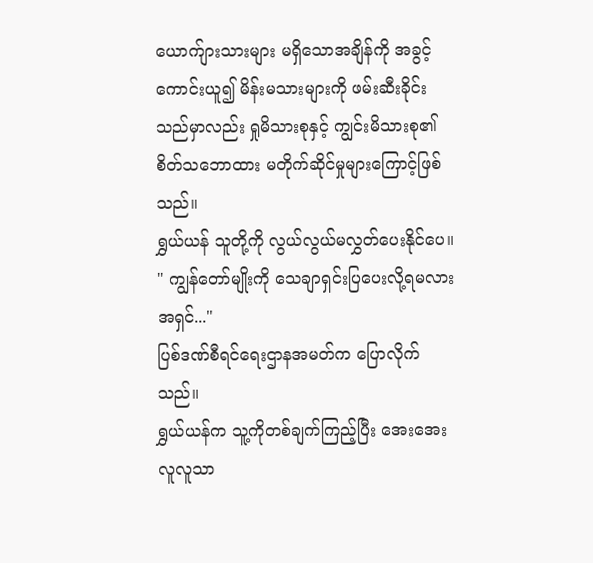ယောက်ျားသားများ မရှိသောအချိန်ကို အခွင့်ကောင်းယူ၍ မိန်းမသားများကို ဖမ်းဆီးခိုင်းသည်မှာလည်း ရှုမိသားစုနှင့် ကျွင်းမိသားစု၏ စိတ်သဘောထား မတိုက်ဆိုင်မှုများကြောင့်ဖြစ်သည်။
ရွှယ်ယန် သူတို့ကို လွယ်လွယ်မလွှတ်ပေးနိုင်ပေ။
" ကျွန်တော်မျိုးကို သေချာရှင်းပြပေးလို့ရမလား အရှင်..."
ပြစ်ဒဏ်စီရင်ရေးဌာနအမတ်က ပြောလိုက်သည်။
ရွှယ်ယန်က သူ့ကိုတစ်ချက်ကြည့်ပြီး အေးအေးလူလူသာ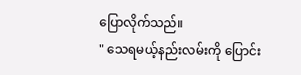ပြောလိုက်သည်။
" သေရမယ့်နည်းလမ်းကို ပြောင်း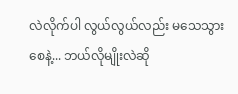လဲလိုက်ပါ လွယ်လွယ်လည်း မသေသွားစေနဲ့... ဘယ်လိုမျိုးလဲဆို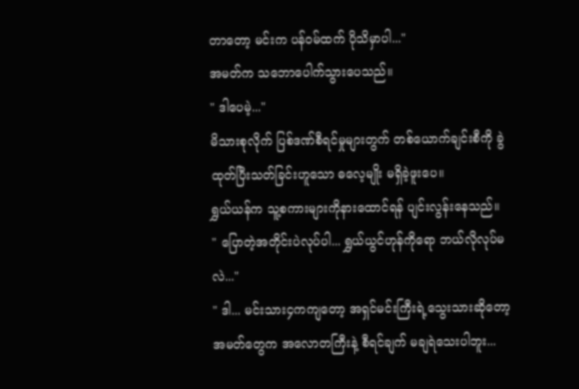တာတော့ မင်းက ပန်ဝမ်ထက် ပိုသိမှာပါ..."
အမတ်က သဘောပေါက်သွားပေသည်။
" ဒါပေမဲ့..."
မိသားစုလိုက် ပြစ်ဒဏ်စီရင်မှုများတွက် တစ်ယောက်ချင်းစီကို ခွဲထုတ်ပြီးသတ်ခြင်းဟူသော ဓလေ့မျိုး မရှိခဲ့ဖူးပေ။
ရွှယ်ယန်က သူ့စကားများကိုနားထောင်ရန် ပျင်းလွန်းနေသည်။
" ပြောတဲ့အတိုင်းပဲလုပ်ပါ... ရွှယ်ယွင်ဟုန်ကိုရော ဘယ်လိုလုပ်မလဲ..."
" ဒါ... မင်းသား၄ကကျတော့ အရှင်မင်းကြီးရဲ့သွေးသားဆိုတော့ အမတ်တွေက အလောတကြီးနဲ့ စီရင်ချက် မချရဲသေးပါဘူး...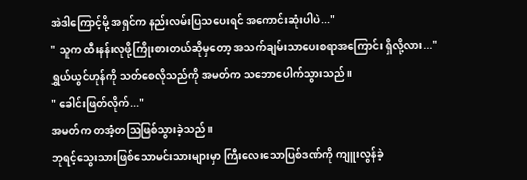အဲဒါကြောင့်မို့ အရှင်က နည်းလမ်းပြသပေးရင် အကောင်းဆုံးပါပဲ..."
" သူက ထီးနန်းလုဖို့ကြိုးစားတယ်ဆိုမှတော့ အသက်ချမ်းသာပေးစရာအကြောင်း ရှိလို့လား..."
ရွှယ်ယွင်ဟုန်ကို သတ်စေလိုသည်ကို အမတ်က သဘောပေါက်သွားသည်။
" ခေါင်းဖြတ်လိုက်..."
အမတ်က တအံ့တဩဖြစ်သွားခဲ့သည်။
ဘုရင့်သွေးသားဖြစ်သောမင်းသားများမှာ ကြီးလေးသောပြစ်ဒဏ်ကို ကျူးလွန်ခဲ့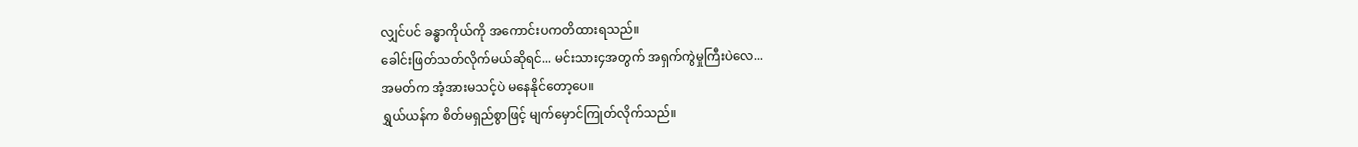လျှင်ပင် ခန္ဓာကိုယ်ကို အကောင်းပကတိထားရသည်။
ခေါင်းဖြတ်သတ်လိုက်မယ်ဆိုရင်... မင်းသား၄အတွက် အရှက်ကွဲမှုကြီးပဲလေ...
အမတ်က အံ့အားမသင့်ပဲ မနေနိုင်တော့ပေ။
ရွှယ်ယန်က စိတ်မရှည်စွာဖြင့် မျက်မှောင်ကြုတ်လိုက်သည်။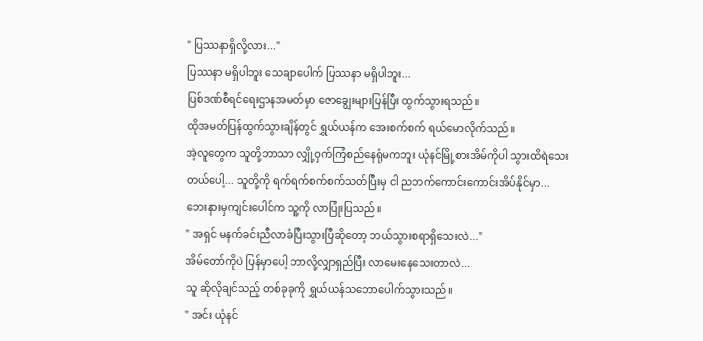" ပြဿနာရှိလို့လား..."
ပြဿနာ မရှိပါဘူး သေချာပေါက် ပြဿနာ မရှိပါဘူး...
ပြစ်ဒဏ်စီရင်ရေးဌာနအမတ်မှာ ဇောချွေးများပြန်ပြီး ထွက်သွားရသည်။
ထိုအမတ်ပြန်ထွက်သွားချိန်တွင် ရွှယ်ယန်က အေးစက်စက် ရယ်မောလိုက်သည်။
အဲ့လူတွေက သူတို့ဘာသာ လျှို့ဝှက်ကြံစည်နေရုံမကဘူး ယုံနင်မြို့စားအိမ်ကိုပါ သွားထိရဲသေးတယ်ပေါ့... သူတို့ကို ရက်ရက်စက်စက်သတ်ပြီးမှ ငါ ညဘက်ကောင်းကောင်းအိပ်နိုင်မှာ...
ဘေးနားမှကျင်းပေါင်က သူ့ကို လာပြုံးပြသည်။
" အရှင် မနက်ခင်းညီလာခံပြီးသွားပြီဆိုတော့ ဘယ်သွားစရာရှိသေးလဲ..."
အိမ်တော်ကိုပဲ ပြန်မှာပေါ့ ဘာလို့လျှာရှည်ပြီး လာမေးနေသေးတာလဲ...
သူ ဆိုလိုချင်သည့် တစ်ခုခုကို ရွှယ်ယန်သဘောပေါက်သွားသည်။
" အင်း ယုံနင်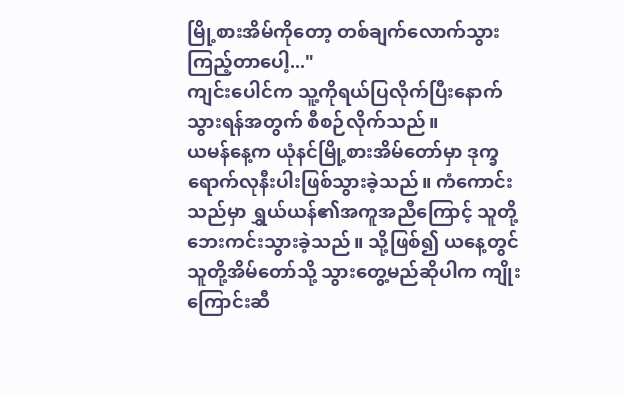မြို့စားအိမ်ကိုတော့ တစ်ချက်လောက်သွားကြည့်တာပေါ့..."
ကျင်းပေါင်က သူ့ကိုရယ်ပြလိုက်ပြီးနောက် သွားရန်အတွက် စီစဉ်လိုက်သည်။
ယမန်နေ့က ယုံနင်မြို့စားအိမ်တော်မှာ ဒုက္ခရောက်လုနီးပါးဖြစ်သွားခဲ့သည်။ ကံကောင်းသည်မှာ ရွှယ်ယန်၏အကူအညီကြောင့် သူတို့ဘေးကင်းသွားခဲ့သည်။ သို့ဖြစ်၍ ယနေ့တွင် သူတို့အိမ်တော်သို့ သွားတွေ့မည်ဆိုပါက ကျိုးကြောင်းဆီ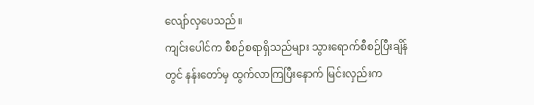လျော်လှပေသည်။
ကျင်းပေါင်က စီစဉ်စရာရှိသည်များ သွားရောက်စီစဉ်ပြီးချိန်တွင် နန်းတော်မှ ထွက်လာကြပြီးနောက် မြင်းလှည်းက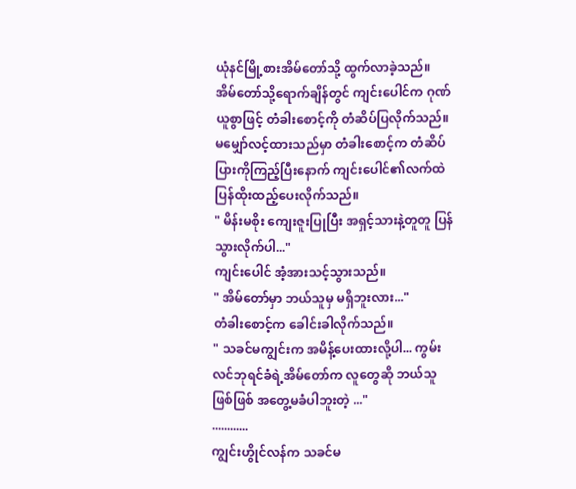ယုံနင်မြို့စားအိမ်တော်သို့ ထွက်လာခဲ့သည်။
အိမ်တော်သို့ရောက်ချိန်တွင် ကျင်းပေါင်က ဂုဏ်ယူစွာဖြင့် တံခါးစောင့်ကို တံဆိပ်ပြလိုက်သည်။
မမျှော်လင့်ထားသည်မှာ တံခါးစောင့်က တံဆိပ်ပြားကိုကြည့်ပြီးနောက် ကျင်းပေါင်၏လက်ထဲ ပြန်ထိုးထည့်ပေးလိုက်သည်။
" မိန်းမစိုး ကျေးဇူးပြုပြီး အရှင့်သားနဲ့တူတူ ပြန်သွားလိုက်ပါ..."
ကျင်းပေါင် အံ့အားသင့်သွားသည်။
" အိမ်တော်မှာ ဘယ်သူမှ မရှိဘူးလား..."
တံခါးစောင့်က ခေါင်းခါလိုက်သည်။
" သခင်မကျွင်းက အမိန့်ပေးထားလို့ပါ... ကွမ်းလင်ဘုရင်ခံရဲ့အိမ်တော်က လူတွေဆို ဘယ်သူဖြစ်ဖြစ် အတွေ့မခံပါဘူးတဲ့ ..."
............
ကျွင်းဟွိုင်လန်က သခင်မ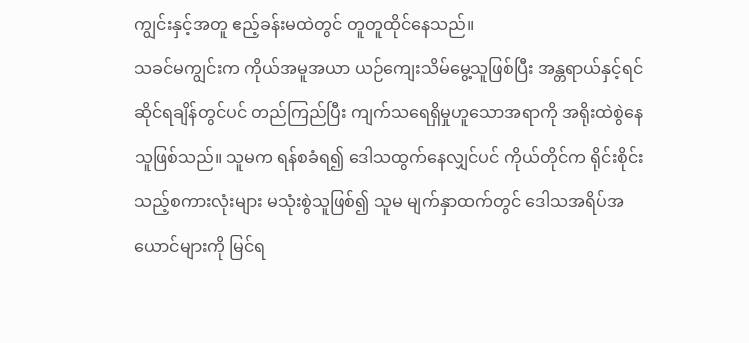ကျွင်းနှင့်အတူ ဧည့်ခန်းမထဲတွင် တူတူထိုင်နေသည်။
သခင်မကျွင်းက ကိုယ်အမူအယာ ယဉ်ကျေးသိမ်မွေ့သူဖြစ်ပြီး အန္တရာယ်နှင့်ရင်ဆိုင်ရချိန်တွင်ပင် တည်ကြည်ပြီး ကျက်သရေရှိမှုဟူသောအရာကို အရိုးထဲစွဲနေသူဖြစ်သည်။ သူမက ရန်စခံရ၍ ဒေါသထွက်နေလျှင်ပင် ကိုယ်တိုင်က ရိုင်းစိုင်းသည့်စကားလုံးများ မသုံးစွဲသူဖြစ်၍ သူမ မျက်နှာထက်တွင် ဒေါသအရိပ်အယောင်များကို မြင်ရ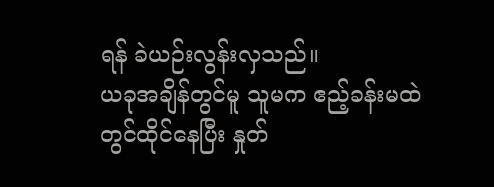ရန် ခဲယဉ်းလွန်းလှသည်။
ယခုအချိန်တွင်မူ သူမက ဧည့်ခန်းမထဲတွင်ထိုင်နေပြီး နှုတ်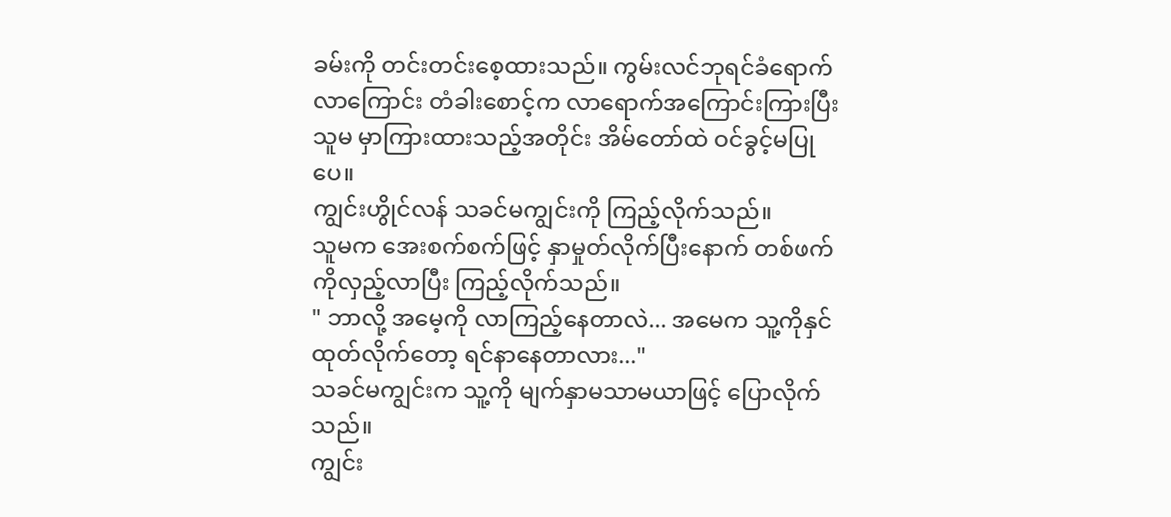ခမ်းကို တင်းတင်းစေ့ထားသည်။ ကွမ်းလင်ဘုရင်ခံရောက်လာကြောင်း တံခါးစောင့်က လာရောက်အကြောင်းကြားပြီး သူမ မှာကြားထားသည့်အတိုင်း အိမ်တော်ထဲ ဝင်ခွင့်မပြုပေ။
ကျွင်းဟွိုင်လန် သခင်မကျွင်းကို ကြည့်လိုက်သည်။
သူမက အေးစက်စက်ဖြင့် နှာမှုတ်လိုက်ပြီးနောက် တစ်ဖက်ကိုလှည့်လာပြီး ကြည့်လိုက်သည်။
" ဘာလို့ အမေ့ကို လာကြည့်နေတာလဲ... အမေက သူ့ကိုနှင်ထုတ်လိုက်တော့ ရင်နာနေတာလား..."
သခင်မကျွင်းက သူ့ကို မျက်နှာမသာမယာဖြင့် ပြောလိုက်သည်။
ကျွင်း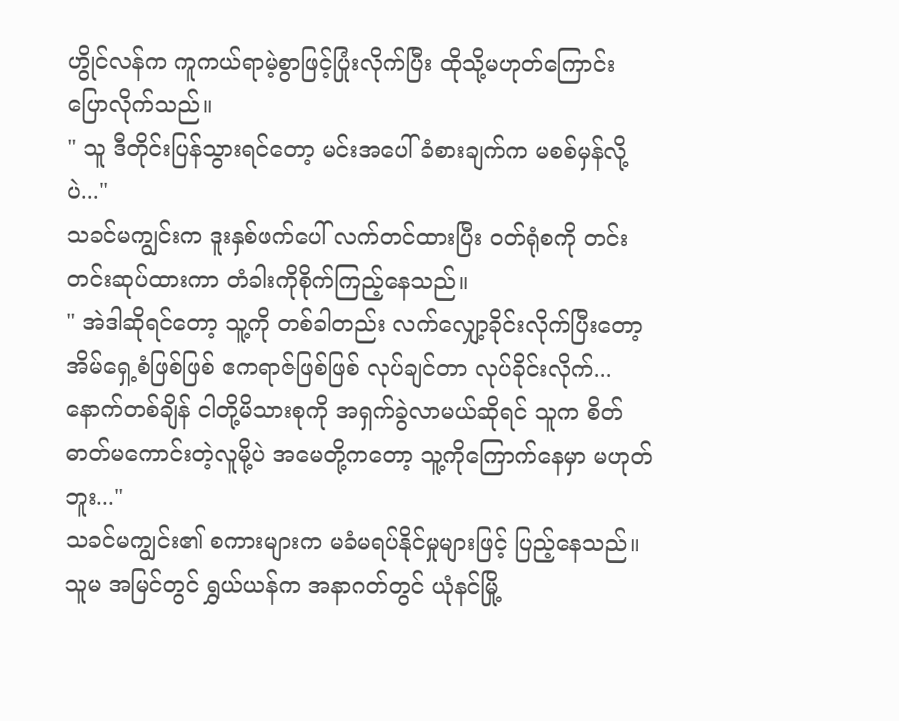ဟွိုင်လန်က ကူကယ်ရာမဲ့စွာဖြင့်ပြုံးလိုက်ပြီး ထိုသို့မဟုတ်ကြောင်း ပြောလိုက်သည်။
" သူ ဒီတိုင်းပြန်သွားရင်တော့ မင်းအပေါ် ခံစားချက်က မစစ်မှန်လို့ပဲ..."
သခင်မကျွင်းက ဒူးနှစ်ဖက်ပေါ် လက်တင်ထားပြီး ဝတ်ရုံစကို တင်းတင်းဆုပ်ထားကာ တံခါးကိုစိုက်ကြည့်နေသည်။
" အဲဒါဆိုရင်တော့ သူ့ကို တစ်ခါတည်း လက်လျှော့ခိုင်းလိုက်ပြီးတော့ အိမ်ရှေ့စံဖြစ်ဖြစ် ဧကရာဇ်ဖြစ်ဖြစ် လုပ်ချင်တာ လုပ်ခိုင်းလိုက်... နောက်တစ်ချိန် ငါတို့မိသားစုကို အရှက်ခွဲလာမယ်ဆိုရင် သူက စိတ်ဓာတ်မကောင်းတဲ့လူမို့ပဲ အမေတို့ကတော့ သူ့ကိုကြောက်နေမှာ မဟုတ်ဘူး..."
သခင်မကျွင်း၏ စကားများက မခံမရပ်နိုင်မှုများဖြင့် ပြည့်နေသည်။ သူမ အမြင်တွင် ရွှယ်ယန်က အနာဂတ်တွင် ယုံနင်မြို့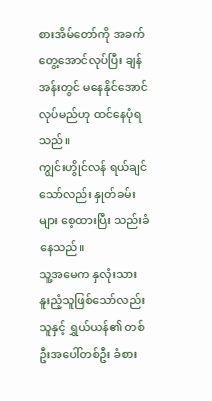စားအိမ်တော်ကို အခက်တွေ့အောင်လုပ်ပြီး ချန်အန်းတွင် မနေနိုင်အောင်လုပ်မည်ဟု ထင်နေပုံရသည်။
ကျွင်းဟွိုင်လန် ရယ်ချင်သော်လည်း နှုတ်ခမ်းများ စေ့ထားပြီး သည်းခံနေသည်။
သူ့အမေက နှလုံးသား နူးညံ့သူဖြစ်သော်လည်း သူနှင့် ရွှယ်ယန်၏ တစ်ဦးအပေါ်တစ်ဦး ခံစား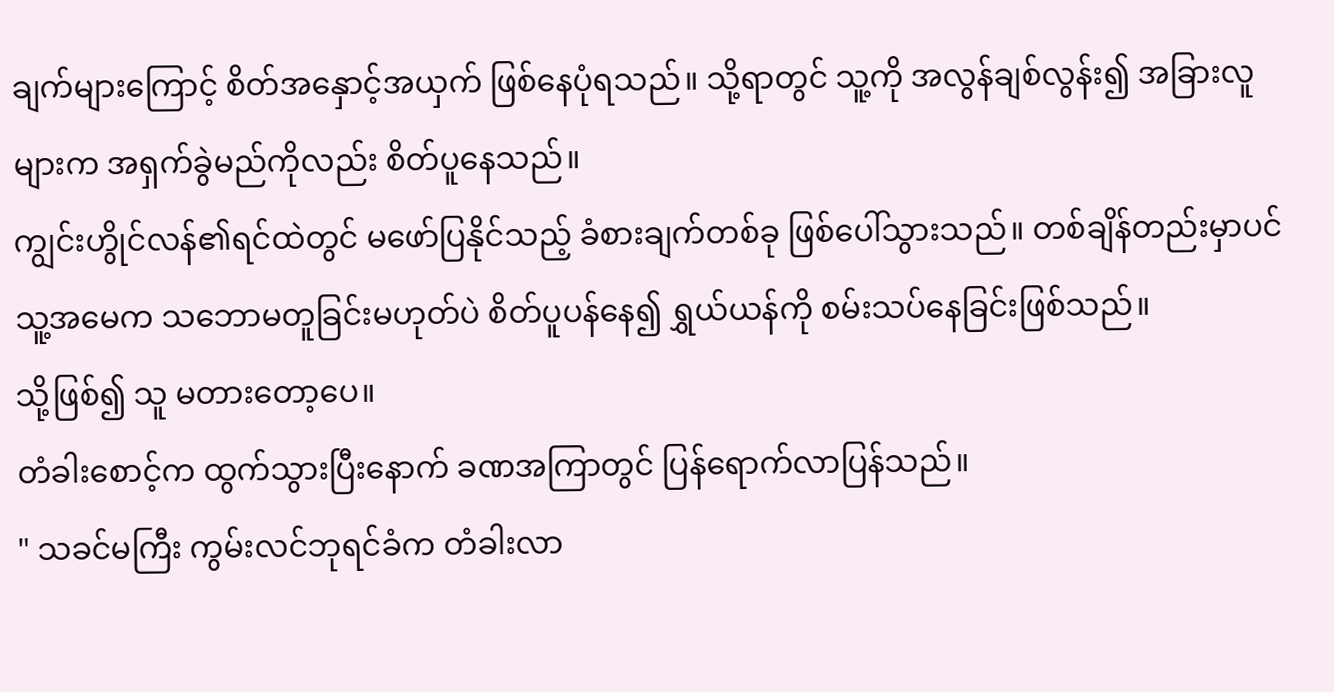ချက်များကြောင့် စိတ်အနှောင့်အယှက် ဖြစ်နေပုံရသည်။ သို့ရာတွင် သူ့ကို အလွန်ချစ်လွန်း၍ အခြားလူများက အရှက်ခွဲမည်ကိုလည်း စိတ်ပူနေသည်။
ကျွင်းဟွိုင်လန်၏ရင်ထဲတွင် မဖော်ပြနိုင်သည့် ခံစားချက်တစ်ခု ဖြစ်ပေါ်သွားသည်။ တစ်ချိန်တည်းမှာပင် သူ့အမေက သဘောမတူခြင်းမဟုတ်ပဲ စိတ်ပူပန်နေ၍ ရွှယ်ယန်ကို စမ်းသပ်နေခြင်းဖြစ်သည်။
သို့ဖြစ်၍ သူ မတားတော့ပေ။
တံခါးစောင့်က ထွက်သွားပြီးနောက် ခဏအကြာတွင် ပြန်ရောက်လာပြန်သည်။
" သခင်မကြီး ကွမ်းလင်ဘုရင်ခံက တံခါးလာ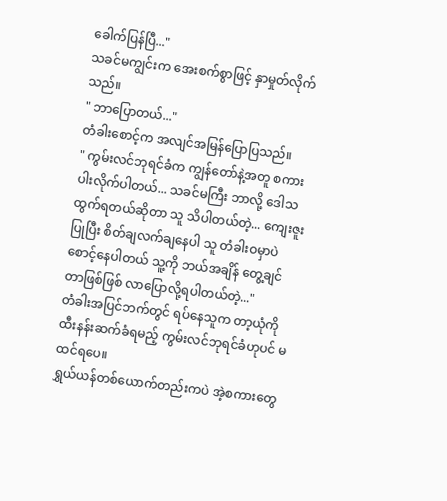ခေါက်ပြန်ပြီ..."
သခင်မကျွင်းက အေးစက်စွာဖြင့် နှာမှုတ်လိုက်သည်။
" ဘာပြောတယ်..."
တံခါးစောင့်က အလျင်အမြန်ပြောပြသည်။
" ကွမ်းလင်ဘုရင်ခံက ကျွန်တော်နဲ့အတူ စကားပါးလိုက်ပါတယ်... သခင်မကြီး ဘာလို့ ဒေါသထွက်ရတယ်ဆိုတာ သူ သိပါတယ်တဲ့... ကျေးဇူးပြုပြီး စိတ်ချလက်ချနေပါ သူ တံခါးဝမှာပဲ စောင့်နေပါတယ် သူ့ကို ဘယ်အချိန် တွေ့ချင်တာဖြစ်ဖြစ် လာပြောလို့ရပါတယ်တဲ့..."
တံခါးအပြင်ဘက်တွင် ရပ်နေသူက တာ့ယုံကို ထီးနန်းဆက်ခံရမည့် ကွမ်းလင်ဘုရင်ခံဟုပင် မထင်ရပေ။
ရွှယ်ယန်တစ်ယောက်တည်းကပဲ အဲ့စကားတွေ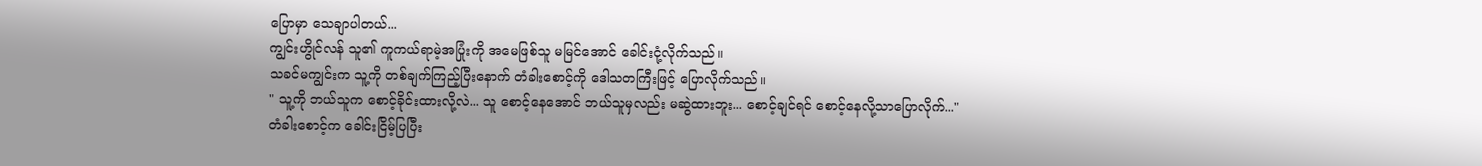ပြောမှာ သေချာပါတယ်...
ကျွင်းဟွိုင်လန် သူ၏ ကူကယ်ရာမဲ့အပြုံးကို အမေဖြစ်သူ မမြင်အောင် ခေါင်းငုံ့လိုက်သည်။
သခင်မကျွင်းက သူ့ကို တစ်ချက်ကြည့်ပြီးနောက် တံခါးစောင့်ကို ဒေါသတကြီးဖြင့် ပြောလိုက်သည်။
" သူ့ကို ဘယ်သူက စောင့်ခိုင်းထားလို့လဲ... သူ စောင့်နေအောင် ဘယ်သူမှလည်း မဆွဲထားဘူး... စောင့်ချင်ရင် စောင့်နေလို့သာပြောလိုက်..."
တံခါးစောင့်က ခေါင်းငြိမ့်ပြပြီး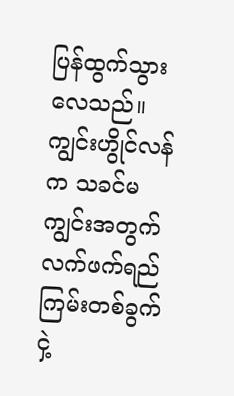ပြန်ထွက်သွားလေသည်။
ကျွင်းဟွိုင်လန်က သခင်မကျွင်းအတွက် လက်ဖက်ရည်ကြမ်းတစ်ခွက် ငှဲ့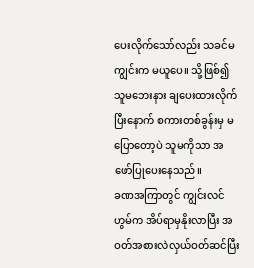ပေးလိုက်သော်လည်း သခင်မကျွင်းက မယူပေ။ သို့ဖြစ်၍ သူမဘေးနား ချပေးထားလိုက်ပြီးနောက် စကားတစ်ခွန်းမှ မပြောတော့ပဲ သူမကိုသာ အဖော်ပြုပေးနေသည်။
ခဏအကြာတွင် ကျွင်းလင်ဟွမ်က အိပ်ရာမှနိုးလာပြီး အဝတ်အစားလဲလှယ်ဝတ်ဆင်ပြီး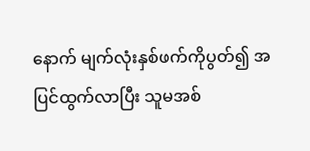နောက် မျက်လုံးနှစ်ဖက်ကိုပွတ်၍ အပြင်ထွက်လာပြီး သူမအစ်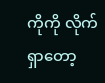ကိုကို လိုက်ရှာတော့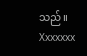သည်။
Xxxxxxx